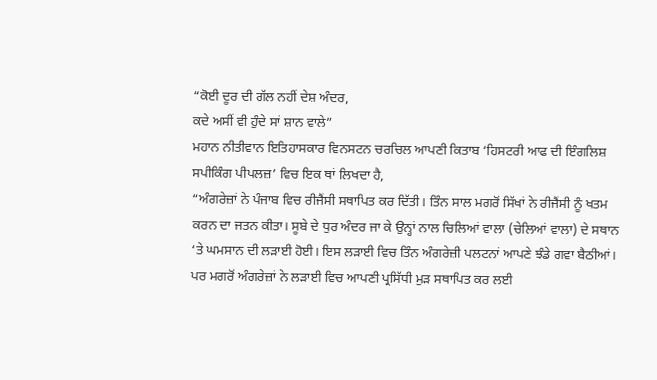“ਕੋਈ ਦੂਰ ਦੀ ਗੱਲ ਨਹੀਂ ਦੇਸ਼ ਅੰਦਰ,
ਕਦੇ ਅਸੀਂ ਵੀ ਹੁੰਦੇ ਸਾਂ ਸ਼ਾਨ ਵਾਲੇ”
ਮਹਾਨ ਨੀਤੀਵਾਨ ਇਤਿਹਾਸਕਾਰ ਵਿਨਸਟਨ ਚਰਚਿਲ ਆਪਣੀ ਕਿਤਾਬ ‘ਹਿਸਟਰੀ ਆਫ ਦੀ ਇੰਗਲਿਸ਼ ਸਪੀਕਿੰਗ ਪੀਪਲਜ਼’ ਵਿਚ ਇਕ ਥਾਂ ਲਿਖਦਾ ਹੈ,
“ਅੰਗਰੇਜ਼ਾਂ ਨੇ ਪੰਜਾਬ ਵਿਚ ਰੀਜੈਂਸੀ ਸਥਾਪਿਤ ਕਰ ਦਿੱਤੀ। ਤਿੰਨ ਸਾਲ ਮਗਰੋਂ ਸਿੱਖਾਂ ਨੇ ਰੀਜੈਂਸੀ ਨੂੰ ਖਤਮ ਕਰਨ ਦਾ ਜਤਨ ਕੀਤਾ। ਸੂਬੇ ਦੇ ਧੁਰ ਅੰਦਰ ਜਾ ਕੇ ਉਨ੍ਹਾਂ ਨਾਲ ਚਿਲਿਆਂ ਵਾਲਾ (ਚੇਲਿਆਂ ਵਾਲਾ) ਦੇ ਸਥਾਨ ‘ਤੇ ਘਮਸਾਨ ਦੀ ਲੜਾਈ ਹੋਈ। ਇਸ ਲੜਾਈ ਵਿਚ ਤਿੰਨ ਅੰਗਰੇਜ਼ੀ ਪਲਟਨਾਂ ਆਪਣੇ ਝੰਡੇ ਗਵਾ ਬੈਠੀਆਂ। ਪਰ ਮਗਰੋਂ ਅੰਗਰੇਜ਼ਾਂ ਨੇ ਲੜਾਈ ਵਿਚ ਆਪਣੀ ਪ੍ਰਸਿੱਧੀ ਮੁੜ ਸਥਾਪਿਤ ਕਰ ਲਈ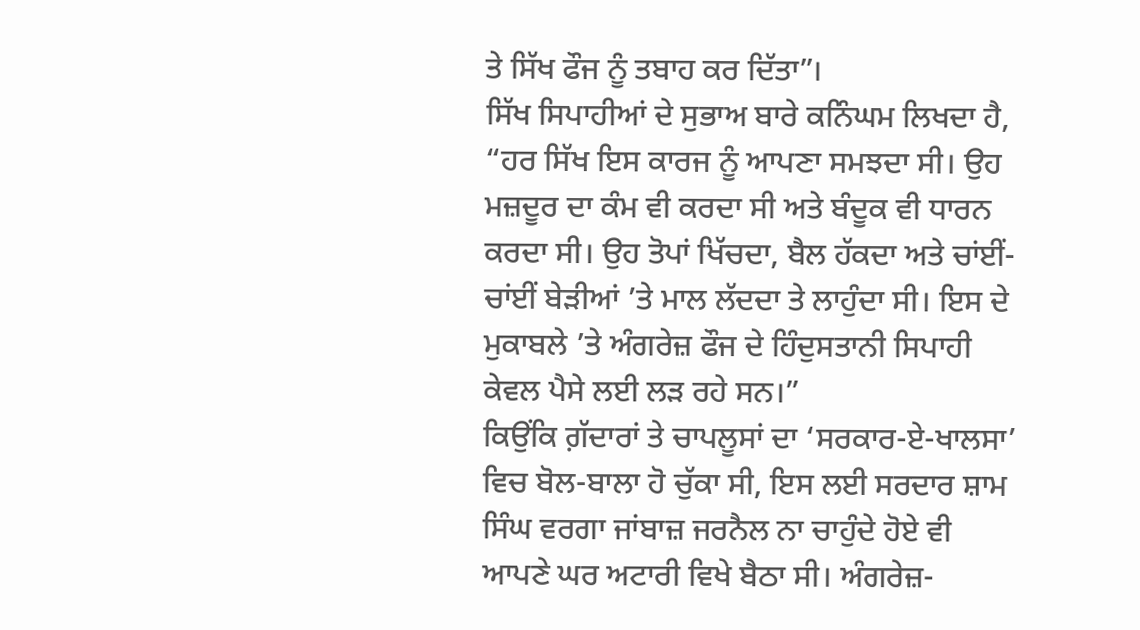ਤੇ ਸਿੱਖ ਫੌਜ ਨੂੰ ਤਬਾਹ ਕਰ ਦਿੱਤਾ”।
ਸਿੱਖ ਸਿਪਾਹੀਆਂ ਦੇ ਸੁਭਾਅ ਬਾਰੇ ਕਨਿੰਘਮ ਲਿਖਦਾ ਹੈ,
“ਹਰ ਸਿੱਖ ਇਸ ਕਾਰਜ ਨੂੰ ਆਪਣਾ ਸਮਝਦਾ ਸੀ। ਉਹ ਮਜ਼ਦੂਰ ਦਾ ਕੰਮ ਵੀ ਕਰਦਾ ਸੀ ਅਤੇ ਬੰਦੂਕ ਵੀ ਧਾਰਨ ਕਰਦਾ ਸੀ। ਉਹ ਤੋਪਾਂ ਖਿੱਚਦਾ, ਬੈਲ ਹੱਕਦਾ ਅਤੇ ਚਾਂਈਂ-ਚਾਂਈਂ ਬੇੜੀਆਂ ’ਤੇ ਮਾਲ ਲੱਦਦਾ ਤੇ ਲਾਹੁੰਦਾ ਸੀ। ਇਸ ਦੇ ਮੁਕਾਬਲੇ ’ਤੇ ਅੰਗਰੇਜ਼ ਫੌਜ ਦੇ ਹਿੰਦੁਸਤਾਨੀ ਸਿਪਾਹੀ ਕੇਵਲ ਪੈਸੇ ਲਈ ਲੜ ਰਹੇ ਸਨ।”
ਕਿਉਂਕਿ ਗ਼ੱਦਾਰਾਂ ਤੇ ਚਾਪਲੂਸਾਂ ਦਾ ‘ਸਰਕਾਰ-ਏ-ਖਾਲਸਾ’ ਵਿਚ ਬੋਲ-ਬਾਲਾ ਹੋ ਚੁੱਕਾ ਸੀ, ਇਸ ਲਈ ਸਰਦਾਰ ਸ਼ਾਮ ਸਿੰਘ ਵਰਗਾ ਜਾਂਬਾਜ਼ ਜਰਨੈਲ ਨਾ ਚਾਹੁੰਦੇ ਹੋਏ ਵੀ ਆਪਣੇ ਘਰ ਅਟਾਰੀ ਵਿਖੇ ਬੈਠਾ ਸੀ। ਅੰਗਰੇਜ਼-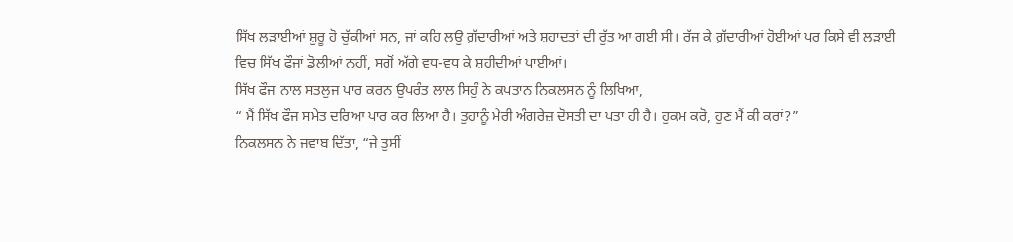ਸਿੱਖ ਲੜਾਈਆਂ ਸ਼ੁਰੂ ਹੋ ਚੁੱਕੀਆਂ ਸਨ, ਜਾਂ ਕਹਿ ਲਉ ਗ਼ੱਦਾਰੀਆਂ ਅਤੇ ਸ਼ਹਾਦਤਾਂ ਦੀ ਰੁੱਤ ਆ ਗਈ ਸੀ। ਰੱਜ ਕੇ ਗ਼ੱਦਾਰੀਆਂ ਹੋਈਆਂ ਪਰ ਕਿਸੇ ਵੀ ਲੜਾਈ ਵਿਚ ਸਿੱਖ ਫੌਜਾਂ ਡੋਲੀਆਂ ਨਹੀਂ, ਸਗੋਂ ਅੱਗੇ ਵਧ-ਵਧ ਕੇ ਸ਼ਹੀਦੀਆਂ ਪਾਈਆਂ।
ਸਿੱਖ ਫੌਜ ਨਾਲ ਸਤਲੁਜ ਪਾਰ ਕਰਨ ਉਪਰੰਤ ਲਾਲ ਸਿਹੁੰ ਨੇ ਕਪਤਾਨ ਨਿਕਲਸਨ ਨੂੰ ਲਿਖਿਆ,
“ ਮੈਂ ਸਿੱਖ ਫੌਜ ਸਮੇਤ ਦਰਿਆ ਪਾਰ ਕਰ ਲਿਆ ਹੈ। ਤੁਹਾਨੂੰ ਮੇਰੀ ਅੰਗਰੇਜ਼ ਦੋਸਤੀ ਦਾ ਪਤਾ ਹੀ ਹੈ। ਹੁਕਮ ਕਰੋ, ਹੁਣ ਮੈਂ ਕੀ ਕਰਾਂ?”
ਨਿਕਲਸਨ ਨੇ ਜਵਾਬ ਦਿੱਤਾ, “ਜੇ ਤੁਸੀਂ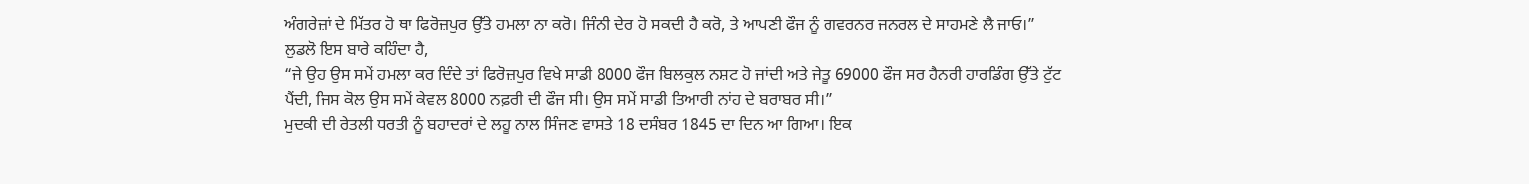ਅੰਗਰੇਜ਼ਾਂ ਦੇ ਮਿੱਤਰ ਹੋ ਥਾ ਫਿਰੋਜ਼ਪੁਰ ਉੱਤੇ ਹਮਲਾ ਨਾ ਕਰੋ। ਜਿੰਨੀ ਦੇਰ ਹੋ ਸਕਦੀ ਹੈ ਕਰੋ, ਤੇ ਆਪਣੀ ਫੌਜ ਨੂੰ ਗਵਰਨਰ ਜਨਰਲ ਦੇ ਸਾਹਮਣੇ ਲੈ ਜਾਓ।”
ਲੁਡਲੋ ਇਸ ਬਾਰੇ ਕਹਿੰਦਾ ਹੈ,
“ਜੇ ਉਹ ਉਸ ਸਮੇਂ ਹਮਲਾ ਕਰ ਦਿੰਦੇ ਤਾਂ ਫਿਰੋਜ਼ਪੁਰ ਵਿਖੇ ਸਾਡੀ 8000 ਫੌਜ ਬਿਲਕੁਲ ਨਸ਼ਟ ਹੋ ਜਾਂਦੀ ਅਤੇ ਜੇਤੂ 69000 ਫੌਜ ਸਰ ਹੈਨਰੀ ਹਾਰਡਿੰਗ ਉੱਤੇ ਟੁੱਟ ਪੈਂਦੀ, ਜਿਸ ਕੋਲ ਉਸ ਸਮੇਂ ਕੇਵਲ 8000 ਨਫ਼ਰੀ ਦੀ ਫੌਜ ਸੀ। ਉਸ ਸਮੇਂ ਸਾਡੀ ਤਿਆਰੀ ਨਾਂਹ ਦੇ ਬਰਾਬਰ ਸੀ।”
ਮੁਦਕੀ ਦੀ ਰੇਤਲੀ ਧਰਤੀ ਨੂੰ ਬਹਾਦਰਾਂ ਦੇ ਲਹੂ ਨਾਲ ਸਿੰਜਣ ਵਾਸਤੇ 18 ਦਸੰਬਰ 1845 ਦਾ ਦਿਨ ਆ ਗਿਆ। ਇਕ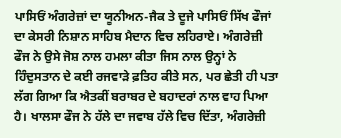ਪਾਸਿਓਂ ਅੰਗਰੇਜ਼ਾਂ ਦਾ ਯੂਨੀਅਨ-ਜੈਕ ਤੇ ਦੂਜੇ ਪਾਸਿਓਂ ਸਿੱਖ ਫੌਜਾਂ ਦਾ ਕੇਸਰੀ ਨਿਸ਼ਾਨ ਸਾਹਿਬ ਮੈਦਾਨ ਵਿਚ ਲਹਿਰਾਏ। ਅੰਗਰੇਜ਼ੀ ਫੌਜ ਨੇ ਉਸੇ ਜੋਸ਼ ਨਾਲ ਹਮਲਾ ਕੀਤਾ ਜਿਸ ਨਾਲ ਉਨ੍ਹਾਂ ਨੇ ਹਿੰਦੁਸਤਾਨ ਦੇ ਕਈ ਰਜਵਾੜੇ ਫ਼ਤਿਹ ਕੀਤੇ ਸਨ, ਪਰ ਛੇਤੀ ਹੀ ਪਤਾ ਲੱਗ ਗਿਆ ਕਿ ਐਤਕੀਂ ਬਰਾਬਰ ਦੇ ਬਹਾਦਰਾਂ ਨਾਲ ਵਾਹ ਪਿਆ ਹੈ। ਖਾਲਸਾ ਫੌਜ ਨੇ ਹੱਲੇ ਦਾ ਜਵਾਬ ਹੱਲੇ ਵਿਚ ਦਿੱਤਾ, ਅੰਗਰੇਜ਼ੀ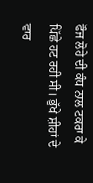ਫੌਜ ਲੋਹੇ ਦੀ ਕੰਧ ਨਾਲ ਟਕਰਾ ਕੇ ਪਿੱਛੇ ਹਟ ਰਹੀ ਸੀ। ਭੁੱਖੇ ਸ਼ੀਹਾਂ ਦੇ ਵਾਰ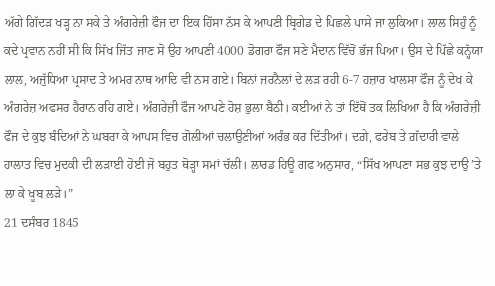ਅੱਗੇ ਗਿੱਦੜ ਖੜ੍ਹ ਨਾ ਸਕੇ ਤੇ ਅੰਗਰੇਜ਼ੀ ਫੌਜ ਦਾ ਇਕ ਹਿੱਸਾ ਨੱਸ ਕੇ ਆਪਣੀ ਬ੍ਰਿਗੇਡ ਦੇ ਪਿਛਲੇ ਪਾਸੇ ਜਾ ਲੁਕਿਆ। ਲਾਲ ਸਿਹੁੰ ਨੂੰ ਕਦੇ ਪ੍ਰਵਾਨ ਨਹੀਂ ਸੀ ਕਿ ਸਿੱਖ ਜਿੱਤ ਜਾਣ ਸੋ ਉਹ ਆਪਣੀ 4000 ਡੋਗਰਾ ਫੌਜ ਸਣੇ ਮੈਦਾਨ ਵਿੱਚੋਂ ਭੱਜ ਪਿਆ। ਉਸ ਦੇ ਪਿੱਛੇ ਕਨ੍ਹੱਯਾ ਲਾਲ, ਅਜੁੱਧਿਆ ਪ੍ਰਸਾਦ ਤੇ ਅਮਰ ਨਾਥ ਆਦਿ ਵੀ ਨਸ ਗਏ। ਬਿਨਾਂ ਜਰਨੈਲਾਂ ਦੇ ਲੜ ਰਹੀ 6-7 ਹਜ਼ਾਰ ਖਾਲਸਾ ਫੌਜ ਨੂੰ ਦੇਖ ਕੇ ਅੰਗਰੇਜ਼ ਅਫਸਰ ਹੈਰਾਨ ਰਹਿ ਗਏ। ਅੰਗਰੇਜ਼ੀ ਫੌਜ ਆਪਣੇ ਹੋਸ਼ ਭੁਲਾ ਬੈਠੀ। ਕਈਆਂ ਨੇ ਤਾਂ ਇੱਥੋਂ ਤਕ ਲਿਖਿਆ ਹੈ ਕਿ ਅੰਗਰੇਜ਼ੀ ਫੌਜ ਦੇ ਕੁਝ ਬੰਦਿਆਂ ਨੇ ਘਬਰਾ ਕੇ ਆਪਸ ਵਿਚ ਗੋਲੀਆਂ ਚਲਾਉਣੀਆਂ ਅਰੰਭ ਕਰ ਦਿੱਤੀਆਂ। ਦਗ਼ੇ, ਫਰੇਬ ਤੇ ਗ਼ੱਦਾਰੀ ਵਾਲੇ ਹਾਲਾਤ ਵਿਚ ਮੁਦਕੀ ਦੀ ਲੜਾਈ ਹੋਈ ਜੋ ਬਹੁਤ ਥੋੜ੍ਹਾ ਸਮਾਂ ਚੱਲੀ। ਲਾਰਡ ਹਿਊ ਗਫ ਅਨੁਸਾਰ, “ਸਿੱਖ ਆਪਣਾ ਸਭ ਕੁਝ ਦਾਉ ’ਤੇ ਲਾ ਕੇ ਖੂਬ ਲੜੇ।”
21 ਦਸੰਬਰ 1845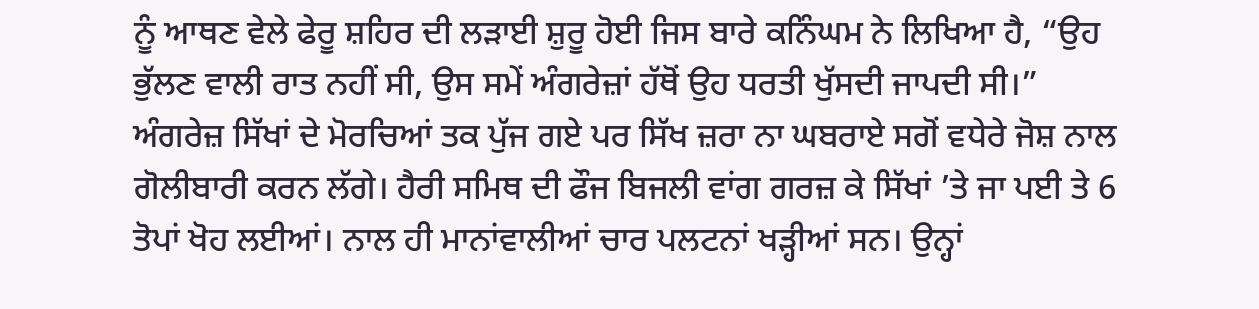ਨੂੰ ਆਥਣ ਵੇਲੇ ਫੇਰੂ ਸ਼ਹਿਰ ਦੀ ਲੜਾਈ ਸ਼ੁਰੂ ਹੋਈ ਜਿਸ ਬਾਰੇ ਕਨਿੰਘਮ ਨੇ ਲਿਖਿਆ ਹੈ, “ਉਹ ਭੁੱਲਣ ਵਾਲੀ ਰਾਤ ਨਹੀਂ ਸੀ, ਉਸ ਸਮੇਂ ਅੰਗਰੇਜ਼ਾਂ ਹੱਥੋਂ ਉਹ ਧਰਤੀ ਖੁੱਸਦੀ ਜਾਪਦੀ ਸੀ।” ਅੰਗਰੇਜ਼ ਸਿੱਖਾਂ ਦੇ ਮੋਰਚਿਆਂ ਤਕ ਪੁੱਜ ਗਏ ਪਰ ਸਿੱਖ ਜ਼ਰਾ ਨਾ ਘਬਰਾਏ ਸਗੋਂ ਵਧੇਰੇ ਜੋਸ਼ ਨਾਲ ਗੋਲੀਬਾਰੀ ਕਰਨ ਲੱਗੇ। ਹੈਰੀ ਸਮਿਥ ਦੀ ਫੌਜ ਬਿਜਲੀ ਵਾਂਗ ਗਰਜ਼ ਕੇ ਸਿੱਖਾਂ ’ਤੇ ਜਾ ਪਈ ਤੇ 6 ਤੋਪਾਂ ਖੋਹ ਲਈਆਂ। ਨਾਲ ਹੀ ਮਾਨਾਂਵਾਲੀਆਂ ਚਾਰ ਪਲਟਨਾਂ ਖੜ੍ਹੀਆਂ ਸਨ। ਉਨ੍ਹਾਂ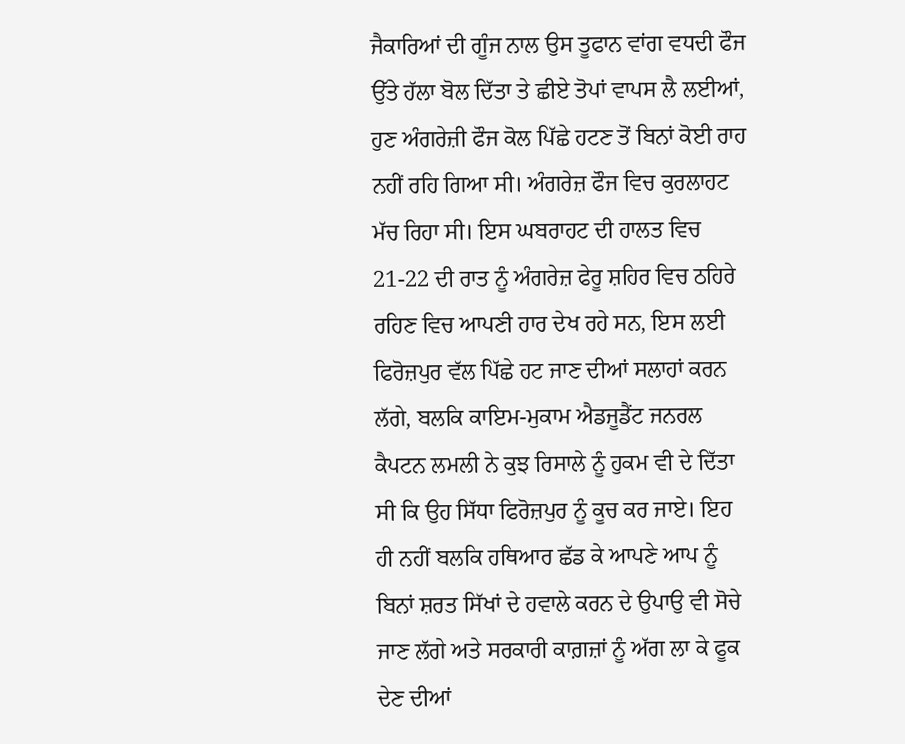ਜੈਕਾਰਿਆਂ ਦੀ ਗੂੰਜ ਨਾਲ ਉਸ ਤੂਫਾਨ ਵਾਂਗ ਵਧਦੀ ਫੌਜ ਉੱਤੇ ਹੱਲਾ ਬੋਲ ਦਿੱਤਾ ਤੇ ਛੀਏ ਤੋਪਾਂ ਵਾਪਸ ਲੈ ਲਈਆਂ, ਹੁਣ ਅੰਗਰੇਜ਼ੀ ਫੌਜ ਕੋਲ ਪਿੱਛੇ ਹਟਣ ਤੋਂ ਬਿਨਾਂ ਕੋਈ ਰਾਹ ਨਹੀਂ ਰਹਿ ਗਿਆ ਸੀ। ਅੰਗਰੇਜ਼ ਫੌਜ ਵਿਚ ਕੁਰਲਾਹਟ ਮੱਚ ਰਿਹਾ ਸੀ। ਇਸ ਘਬਰਾਹਟ ਦੀ ਹਾਲਤ ਵਿਚ 21-22 ਦੀ ਰਾਤ ਨੂੰ ਅੰਗਰੇਜ਼ ਫੇਰੂ ਸ਼ਹਿਰ ਵਿਚ ਠਹਿਰੇ ਰਹਿਣ ਵਿਚ ਆਪਣੀ ਹਾਰ ਦੇਖ ਰਹੇ ਸਨ, ਇਸ ਲਈ ਫਿਰੋਜ਼ਪੁਰ ਵੱਲ ਪਿੱਛੇ ਹਟ ਜਾਣ ਦੀਆਂ ਸਲਾਹਾਂ ਕਰਨ ਲੱਗੇ, ਬਲਕਿ ਕਾਇਮ-ਮੁਕਾਮ ਐਡਜੂਡੈਂਟ ਜਨਰਲ ਕੈਪਟਨ ਲਮਲੀ ਨੇ ਕੁਝ ਰਿਸਾਲੇ ਨੂੰ ਹੁਕਮ ਵੀ ਦੇ ਦਿੱਤਾ ਸੀ ਕਿ ਉਹ ਸਿੱਧਾ ਫਿਰੋਜ਼ਪੁਰ ਨੂੰ ਕੂਚ ਕਰ ਜਾਏ। ਇਹ ਹੀ ਨਹੀਂ ਬਲਕਿ ਹਥਿਆਰ ਛੱਡ ਕੇ ਆਪਣੇ ਆਪ ਨੂੰ ਬਿਨਾਂ ਸ਼ਰਤ ਸਿੱਖਾਂ ਦੇ ਹਵਾਲੇ ਕਰਨ ਦੇ ਉਪਾਉ ਵੀ ਸੋਚੇ ਜਾਣ ਲੱਗੇ ਅਤੇ ਸਰਕਾਰੀ ਕਾਗ਼ਜ਼ਾਂ ਨੂੰ ਅੱਗ ਲਾ ਕੇ ਫੂਕ ਦੇਣ ਦੀਆਂ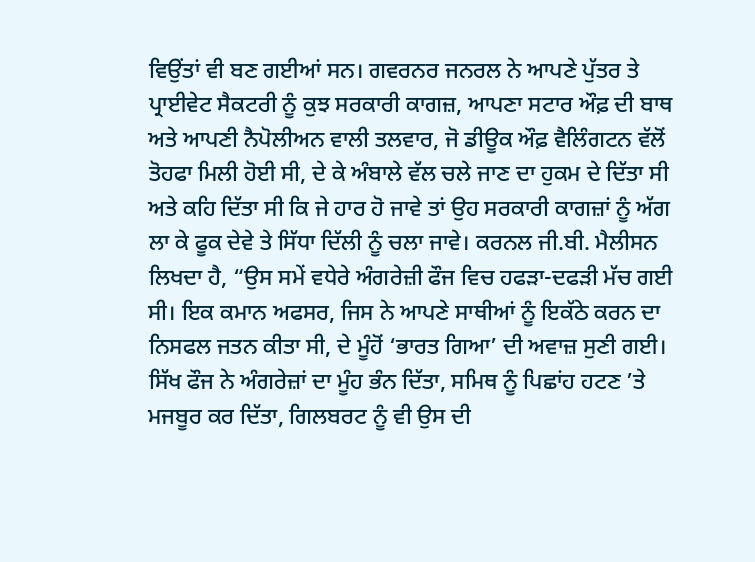ਵਿਉਂਤਾਂ ਵੀ ਬਣ ਗਈਆਂ ਸਨ। ਗਵਰਨਰ ਜਨਰਲ ਨੇ ਆਪਣੇ ਪੁੱਤਰ ਤੇ ਪ੍ਰਾਈਵੇਟ ਸੈਕਟਰੀ ਨੂੰ ਕੁਝ ਸਰਕਾਰੀ ਕਾਗਜ਼, ਆਪਣਾ ਸਟਾਰ ਔਫ਼ ਦੀ ਬਾਥ ਅਤੇ ਆਪਣੀ ਨੈਪੋਲੀਅਨ ਵਾਲੀ ਤਲਵਾਰ, ਜੋ ਡੀਊਕ ਔਫ਼ ਵੈਲਿੰਗਟਨ ਵੱਲੋਂ ਤੋਹਫਾ ਮਿਲੀ ਹੋਈ ਸੀ, ਦੇ ਕੇ ਅੰਬਾਲੇ ਵੱਲ ਚਲੇ ਜਾਣ ਦਾ ਹੁਕਮ ਦੇ ਦਿੱਤਾ ਸੀ ਅਤੇ ਕਹਿ ਦਿੱਤਾ ਸੀ ਕਿ ਜੇ ਹਾਰ ਹੋ ਜਾਵੇ ਤਾਂ ਉਹ ਸਰਕਾਰੀ ਕਾਗਜ਼ਾਂ ਨੂੰ ਅੱਗ ਲਾ ਕੇ ਫੂਕ ਦੇਵੇ ਤੇ ਸਿੱਧਾ ਦਿੱਲੀ ਨੂੰ ਚਲਾ ਜਾਵੇ। ਕਰਨਲ ਜੀ.ਬੀ. ਮੈਲੀਸਨ ਲਿਖਦਾ ਹੈ, “ਉਸ ਸਮੇਂ ਵਧੇਰੇ ਅੰਗਰੇਜ਼ੀ ਫੌਜ ਵਿਚ ਹਫੜਾ-ਦਫੜੀ ਮੱਚ ਗਈ ਸੀ। ਇਕ ਕਮਾਨ ਅਫਸਰ, ਜਿਸ ਨੇ ਆਪਣੇ ਸਾਥੀਆਂ ਨੂੰ ਇਕੱਠੇ ਕਰਨ ਦਾ ਨਿਸਫਲ ਜਤਨ ਕੀਤਾ ਸੀ, ਦੇ ਮੂੰਹੋਂ ‘ਭਾਰਤ ਗਿਆ’ ਦੀ ਅਵਾਜ਼ ਸੁਣੀ ਗਈ। ਸਿੱਖ ਫੌਜ ਨੇ ਅੰਗਰੇਜ਼ਾਂ ਦਾ ਮੂੰਹ ਭੰਨ ਦਿੱਤਾ, ਸਮਿਥ ਨੂੰ ਪਿਛਾਂਹ ਹਟਣ ’ਤੇ ਮਜਬੂਰ ਕਰ ਦਿੱਤਾ, ਗਿਲਬਰਟ ਨੂੰ ਵੀ ਉਸ ਦੀ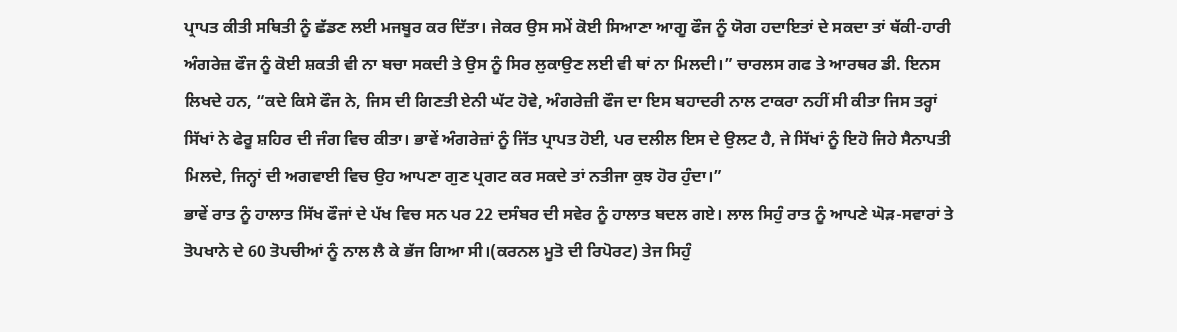ਪ੍ਰਾਪਤ ਕੀਤੀ ਸਥਿਤੀ ਨੂੰ ਛੱਡਣ ਲਈ ਮਜਬੂਰ ਕਰ ਦਿੱਤਾ। ਜੇਕਰ ਉਸ ਸਮੇਂ ਕੋਈ ਸਿਆਣਾ ਆਗੂ ਫੌਜ ਨੂੰ ਯੋਗ ਹਦਾਇਤਾਂ ਦੇ ਸਕਦਾ ਤਾਂ ਥੱਕੀ-ਹਾਰੀ ਅੰਗਰੇਜ਼ ਫੌਜ ਨੂੰ ਕੋਈ ਸ਼ਕਤੀ ਵੀ ਨਾ ਬਚਾ ਸਕਦੀ ਤੇ ਉਸ ਨੂੰ ਸਿਰ ਲੁਕਾਉਣ ਲਈ ਵੀ ਥਾਂ ਨਾ ਮਿਲਦੀ।” ਚਾਰਲਸ ਗਫ ਤੇ ਆਰਥਰ ਡੀ. ਇਨਸ ਲਿਖਦੇ ਹਨ, “ਕਦੇ ਕਿਸੇ ਫੌਜ ਨੇ, ਜਿਸ ਦੀ ਗਿਣਤੀ ਏਨੀ ਘੱਟ ਹੋਵੇ, ਅੰਗਰੇਜ਼ੀ ਫੌਜ ਦਾ ਇਸ ਬਹਾਦਰੀ ਨਾਲ ਟਾਕਰਾ ਨਹੀਂ ਸੀ ਕੀਤਾ ਜਿਸ ਤਰ੍ਹਾਂ ਸਿੱਖਾਂ ਨੇ ਫੇਰੂ ਸ਼ਹਿਰ ਦੀ ਜੰਗ ਵਿਚ ਕੀਤਾ। ਭਾਵੇਂ ਅੰਗਰੇਜ਼ਾਂ ਨੂੰ ਜਿੱਤ ਪ੍ਰਾਪਤ ਹੋਈ, ਪਰ ਦਲੀਲ ਇਸ ਦੇ ਉਲਟ ਹੈ, ਜੇ ਸਿੱਖਾਂ ਨੂੰ ਇਹੋ ਜਿਹੇ ਸੈਨਾਪਤੀ ਮਿਲਦੇ, ਜਿਨ੍ਹਾਂ ਦੀ ਅਗਵਾਈ ਵਿਚ ਉਹ ਆਪਣਾ ਗੁਣ ਪ੍ਰਗਟ ਕਰ ਸਕਦੇ ਤਾਂ ਨਤੀਜਾ ਕੁਝ ਹੋਰ ਹੁੰਦਾ।”
ਭਾਵੇਂ ਰਾਤ ਨੂੰ ਹਾਲਾਤ ਸਿੱਖ ਫੌਜਾਂ ਦੇ ਪੱਖ ਵਿਚ ਸਨ ਪਰ 22 ਦਸੰਬਰ ਦੀ ਸਵੇਰ ਨੂੰ ਹਾਲਾਤ ਬਦਲ ਗਏ। ਲਾਲ ਸਿਹੁੰ ਰਾਤ ਨੂੰ ਆਪਣੇ ਘੋੜ-ਸਵਾਰਾਂ ਤੇ ਤੋਪਖਾਨੇ ਦੇ 60 ਤੋਪਚੀਆਂ ਨੂੰ ਨਾਲ ਲੈ ਕੇ ਭੱਜ ਗਿਆ ਸੀ।(ਕਰਨਲ ਮੂਤੋ ਦੀ ਰਿਪੋਰਟ) ਤੇਜ ਸਿਹੁੰ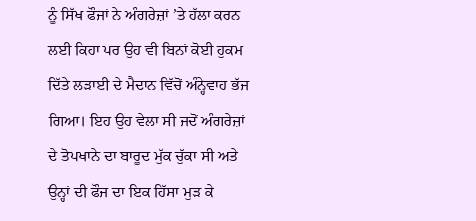ਨੂੰ ਸਿੱਖ ਫੌਜਾਂ ਨੇ ਅੰਗਰੇਜ਼ਾਂ ’ਤੇ ਹੱਲਾ ਕਰਨ ਲਈ ਕਿਹਾ ਪਰ ਉਹ ਵੀ ਬਿਨਾਂ ਕੋਈ ਹੁਕਮ ਦਿੱਤੇ ਲੜਾਈ ਦੇ ਮੈਦਾਨ ਵਿੱਚੋਂ ਅੰਨ੍ਹੇਵਾਹ ਭੱਜ ਗਿਆ। ਇਹ ਉਹ ਵੇਲਾ ਸੀ ਜਦੋਂ ਅੰਗਰੇਜ਼ਾਂ ਦੇ ਤੋਪਖਾਨੇ ਦਾ ਬਾਰੂਦ ਮੁੱਕ ਚੁੱਕਾ ਸੀ ਅਤੇ ਉਨ੍ਹਾਂ ਦੀ ਫੌਜ ਦਾ ਇਕ ਹਿੱਸਾ ਮੁੜ ਕੇ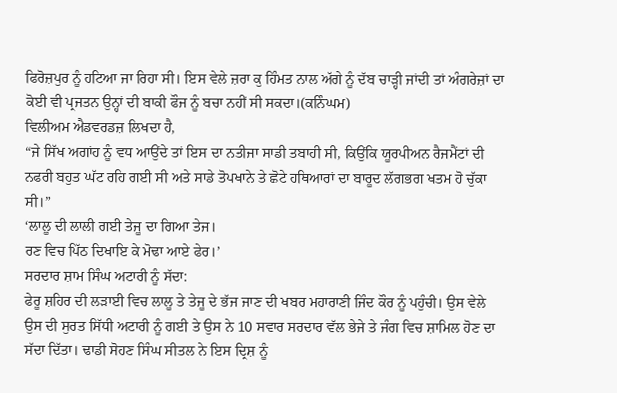ਫਿਰੋਜ਼ਪੁਰ ਨੂੰ ਹਟਿਆ ਜਾ ਰਿਹਾ ਸੀ। ਇਸ ਵੇਲੇ ਜ਼ਰਾ ਕੁ ਹਿੰਮਤ ਨਾਲ ਅੱਗੇ ਨੂੰ ਦੱਬ ਚਾੜ੍ਹੀ ਜਾਂਦੀ ਤਾਂ ਅੰਗਰੇਜ਼ਾਂ ਦਾ ਕੋਈ ਵੀ ਪ੍ਰਜਤਨ ਉਨ੍ਹਾਂ ਦੀ ਬਾਕੀ ਫੌਜ ਨੂੰ ਬਚਾ ਨਹੀਂ ਸੀ ਸਕਦਾ।(ਕਨਿੰਘਮ)
ਵਿਲੀਅਮ ਐਡਵਰਡਜ਼ ਲਿਖਦਾ ਹੈ,
“ਜੇ ਸਿੱਖ ਅਗਾਂਹ ਨੂੰ ਵਧ ਆਉਂਦੇ ਤਾਂ ਇਸ ਦਾ ਨਤੀਜਾ ਸਾਡੀ ਤਬਾਹੀ ਸੀ, ਕਿਉਂਕਿ ਯੂਰਪੀਅਨ ਰੈਜਮੈਂਟਾਂ ਦੀ ਨਫਰੀ ਬਹੁਤ ਘੱਟ ਰਹਿ ਗਈ ਸੀ ਅਤੇ ਸਾਡੇ ਤੋਪਖਾਨੇ ਤੇ ਛੋਟੇ ਹਥਿਆਰਾਂ ਦਾ ਬਾਰੂਦ ਲੱਗਭਗ ਖਤਮ ਹੋ ਚੁੱਕਾ ਸੀ।”
‘ਲਾਲੂ ਦੀ ਲਾਲੀ ਗਈ ਤੇਜੂ ਦਾ ਗਿਆ ਤੇਜ।
ਰਣ ਵਿਚ ਪਿੱਠ ਦਿਖਾਇ ਕੇ ਮੋਢਾ ਆਏ ਫੇਰ।’
ਸਰਦਾਰ ਸ਼ਾਮ ਸਿੰਘ ਅਟਾਰੀ ਨੂੰ ਸੱਦਾ:
ਫੇਰੂ ਸ਼ਹਿਰ ਦੀ ਲੜਾਈ ਵਿਚ ਲਾਲੂ ਤੇ ਤੇਜੂ ਦੇ ਭੱਜ ਜਾਣ ਦੀ ਖਬਰ ਮਹਾਰਾਣੀ ਜਿੰਦ ਕੌਰ ਨੂੰ ਪਹੁੰਚੀ। ਉਸ ਵੇਲੇ ਉਸ ਦੀ ਸੁਰਤ ਸਿੱਧੀ ਅਟਾਰੀ ਨੂੰ ਗਈ ਤੇ ਉਸ ਨੇ 10 ਸਵਾਰ ਸਰਦਾਰ ਵੱਲ ਭੇਜੇ ਤੇ ਜੰਗ ਵਿਚ ਸ਼ਾਮਿਲ ਹੋਣ ਦਾ ਸੱਦਾ ਦਿੱਤਾ। ਢਾਡੀ ਸੋਹਣ ਸਿੰਘ ਸੀਤਲ ਨੇ ਇਸ ਦ੍ਰਿਸ਼ ਨੂੰ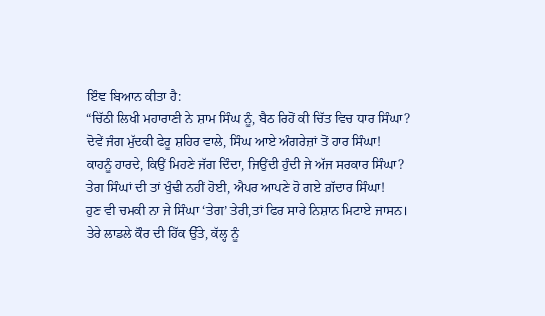ਇੰਞ ਬਿਆਨ ਕੀਤਾ ਹੈ:
“ਚਿੱਠੀ ਲਿਖੀ ਮਹਾਰਾਣੀ ਨੇ ਸ਼ਾਮ ਸਿੰਘ ਨੂੰ, ਬੈਠ ਰਿਹੋਂ ਕੀ ਚਿੱਤ ਵਿਚ ਧਾਰ ਸਿੰਘਾ?
ਦੋਵੇਂ ਜੰਗ ਮੁੱਦਕੀ ਫੇਰੂ ਸ਼ਹਿਰ ਵਾਲੇ, ਸਿੰਘ ਆਏ ਅੰਗਰੇਜ਼ਾਂ ਤੋਂ ਹਾਰ ਸਿੰਘਾ!
ਕਾਹਨੂੰ ਹਾਰਦੇ, ਕਿਉਂ ਮਿਹਣੇ ਜੱਗ ਦਿੰਦਾ, ਜਿਉਂਦੀ ਹੁੰਦੀ ਜੇ ਅੱਜ ਸਰਕਾਰ ਸਿੰਘਾ?
ਤੇਗ ਸਿੰਘਾਂ ਦੀ ਤਾਂ ਖੁੰਢੀ ਨਹੀਂ ਹੋਈ, ਐਪਰ ਆਪਣੇ ਹੋ ਗਏ ਗ਼ੱਦਾਰ ਸਿੰਘਾ!
ਹੁਣ ਵੀ ਚਮਕੀ ਨਾ ਜੇ ਸਿੰਘਾ ‘ਤੇਗ’ ਤੇਰੀ,ਤਾਂ ਫਿਰ ਸਾਰੇ ਨਿਸ਼ਾਨ ਮਿਟਾਏ ਜਾਸਨ।
ਤੇਰੇ ਲਾਡਲੇ ਕੌਰ ਦੀ ਹਿੱਕ ਉੱਤੇ, ਕੱਲ੍ਹ ਨੂੰ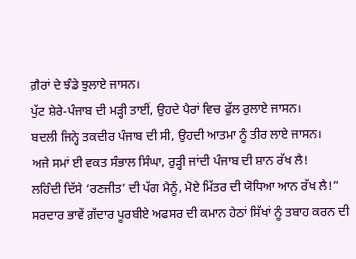ਗ਼ੈਰਾਂ ਦੇ ਝੰਡੇ ਝੁਲਾਏ ਜਾਸਨ।
ਪੁੱਟ ਸ਼ੇਰੇ-ਪੰਜਾਬ ਦੀ ਮੜ੍ਹੀ ਤਾਈਂ, ਉਹਦੇ ਪੈਰਾਂ ਵਿਚ ਫੁੱਲ ਰੁਲਾਏ ਜਾਸਨ।
ਬਦਲੀ ਜਿਨ੍ਹੇ ਤਕਦੀਰ ਪੰਜਾਬ ਦੀ ਸੀ, ਉਹਦੀ ਆਤਮਾ ਨੂੰ ਤੀਰ ਲਾਏ ਜਾਸਨ।
ਅਜੇ ਸਮਾਂ ਈ ਵਕਤ ਸੰਭਾਲ ਸਿੰਘਾ, ਰੁੜ੍ਹੀ ਜਾਂਦੀ ਪੰਜਾਬ ਦੀ ਸ਼ਾਨ ਰੱਖ ਲੈ!
ਲਹਿੰਦੀ ਦਿੱਸੇ ‘ਰਣਜੀਤ’ ਦੀ ਪੱਗ ਮੈਨੂੰ, ਮੋਏ ਮਿੱਤਰ ਦੀ ਯੋਧਿਆ ਆਨ ਰੱਖ ਲੈ!”
ਸਰਦਾਰ ਭਾਵੇਂ ਗ਼ੱਦਾਰ ਪੂਰਬੀਏ ਅਫਸਰ ਦੀ ਕਮਾਨ ਹੇਠਾਂ ਸਿੱਖਾਂ ਨੂੰ ਤਬਾਹ ਕਰਨ ਦੀ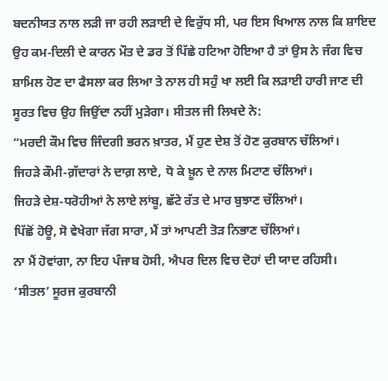ਬਦਨੀਯਤ ਨਾਲ ਲੜੀ ਜਾ ਰਹੀ ਲੜਾਈ ਦੇ ਵਿਰੁੱਧ ਸੀ, ਪਰ ਇਸ ਖਿਆਲ ਨਾਲ ਕਿ ਸ਼ਾਇਦ ਉਹ ਕਮ-ਦਿਲੀ ਦੇ ਕਾਰਨ ਮੌਤ ਦੇ ਡਰ ਤੋਂ ਪਿੱਛੇ ਹਟਿਆ ਹੋਇਆ ਹੈ ਤਾਂ ਉਸ ਨੇ ਜੰਗ ਵਿਚ ਸ਼ਾਮਿਲ ਹੋਣ ਦਾ ਫੈਸਲਾ ਕਰ ਲਿਆ ਤੇ ਨਾਲ ਹੀ ਸਹੁੰ ਖਾ ਲਈ ਕਿ ਲੜਾਈ ਹਾਰੀ ਜਾਣ ਦੀ ਸੂਰਤ ਵਿਚ ਉਹ ਜਿਉਂਦਾ ਨਹੀਂ ਮੁੜੇਗਾ। ਸੀਤਲ ਜੀ ਲਿਖਦੇ ਨੇ:
“ਮਰਦੀ ਕੌਮ ਵਿਚ ਜਿੰਦਗੀ ਭਰਨ ਖ਼ਾਤਰ, ਮੈਂ ਹੁਣ ਦੇਸ਼ ਤੋਂ ਹੋਣ ਕੁਰਬਾਨ ਚੱਲਿਆਂ।
ਜਿਹੜੇ ਕੌਮੀ-ਗ਼ੱਦਾਰਾਂ ਨੇ ਦਾਗ਼ ਲਾਏ, ਧੋ ਕੇ ਖ਼ੂਨ ਦੇ ਨਾਲ ਮਿਟਾਣ ਚੱਲਿਆਂ।
ਜਿਹੜੇ ਦੇਸ਼-ਧਰੋਹੀਆਂ ਨੇ ਲਾਏ ਲਾਂਬੂ, ਛੱਟੇ ਰੱਤ ਦੇ ਮਾਰ ਬੁਝਾਣ ਚੱਲਿਆਂ।
ਪਿੱਛੋਂ ਹੋਊ, ਸੋ ਵੇਖੇਗਾ ਜੱਗ ਸਾਰਾ, ਮੈਂ ਤਾਂ ਆਪਣੀ ਤੋੜ ਨਿਭਾਣ ਚੱਲਿਆਂ।
ਨਾ ਮੈਂ ਹੋਵਾਂਗਾ, ਨਾ ਇਹ ਪੰਜਾਬ ਹੋਸੀ, ਐਪਰ ਦਿਲ ਵਿਚ ਦੋਹਾਂ ਦੀ ਯਾਦ ਰਹਿਸੀ।
‘ਸੀਤਲ’ ਸੂਰਜ ਕੁਰਬਾਨੀ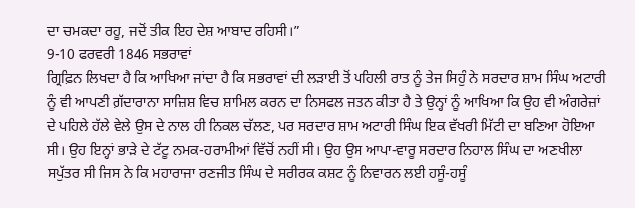ਦਾ ਚਮਕਦਾ ਰਹੂ, ਜਦੋਂ ਤੀਕ ਇਹ ਦੇਸ਼ ਆਬਾਦ ਰਹਿਸੀ।”
9-10 ਫਰਵਰੀ 1846 ਸਭਰਾਵਾਂ
ਗ੍ਰਿਫ਼ਿਨ ਲਿਖਦਾ ਹੈ ਕਿ ਆਖਿਆ ਜਾਂਦਾ ਹੈ ਕਿ ਸਭਰਾਵਾਂ ਦੀ ਲੜਾਈ ਤੋਂ ਪਹਿਲੀ ਰਾਤ ਨੂੰ ਤੇਜ ਸਿਹੁੰ ਨੇ ਸਰਦਾਰ ਸ਼ਾਮ ਸਿੰਘ ਅਟਾਰੀ ਨੂੰ ਵੀ ਆਪਣੀ ਗ਼ੱਦਾਰਾਨਾ ਸਾਜ਼ਿਸ਼ ਵਿਚ ਸ਼ਾਮਿਲ ਕਰਨ ਦਾ ਨਿਸਫਲ ਜਤਨ ਕੀਤਾ ਹੈ ਤੇ ਉਨ੍ਹਾਂ ਨੂੰ ਆਖਿਆ ਕਿ ਉਹ ਵੀ ਅੰਗਰੇਜ਼ਾਂ ਦੇ ਪਹਿਲੇ ਹੱਲੇ ਵੇਲੇ ਉਸ ਦੇ ਨਾਲ ਹੀ ਨਿਕਲ ਚੱਲਣ, ਪਰ ਸਰਦਾਰ ਸ਼ਾਮ ਅਟਾਰੀ ਸਿੰਘ ਇਕ ਵੱਖਰੀ ਮਿੱਟੀ ਦਾ ਬਣਿਆ ਹੋਇਆ ਸੀ। ਉਹ ਇਨ੍ਹਾਂ ਭਾੜੇ ਦੇ ਟੱਟੂ ਨਮਕ-ਹਰਾਮੀਆਂ ਵਿੱਚੋਂ ਨਹੀਂ ਸੀ। ਉਹ ਉਸ ਆਪਾ-ਵਾਰੂ ਸਰਦਾਰ ਨਿਹਾਲ ਸਿੰਘ ਦਾ ਅਣਖੀਲਾ ਸਪੁੱਤਰ ਸੀ ਜਿਸ ਨੇ ਕਿ ਮਹਾਰਾਜਾ ਰਣਜੀਤ ਸਿੰਘ ਦੇ ਸਰੀਰਕ ਕਸ਼ਟ ਨੂੰ ਨਿਵਾਰਨ ਲਈ ਹਸੂੰ-ਹਸੂੰ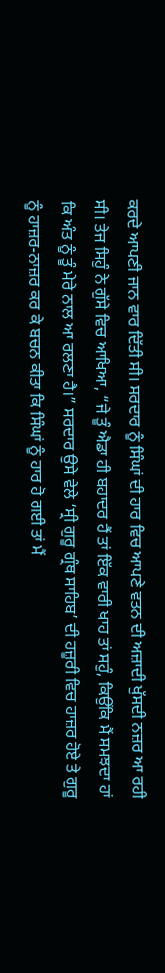ਕਰਦੇ ਆਪਣੀ ਜਾਨ ਵਾਰ ਦਿੱਤੀ ਸੀ। ਸਰਦਾਰ ਨੂੰ ਸਿੰਘਾਂ ਦੀ ਹਾਰ ਵਿਚ ਆਪਣੇ ਵਤਨ ਦੀ ਅਜ਼ਾਦੀ ਖੁੱਸਦੀ ਨਜ਼ਰ ਆ ਰਹੀ ਸੀ। ਤੇਜ ਸਿਹੁੰ ਨੇ ਗੁੱਸੇ ਵਿਚ ਆਖਿਆ, “ਜੇ ਤੂੰ ਐਡਾ ਹੀ ਬਹਾਦਰ ਹੈਂ ਤਾਂ ਇੱਕ ਵਾਰੀ ਖਾਹ ਤਾਂ ਸਹੁੰ, ਕਿਉਂਕਿ ਮੈਂ ਸਮਝਦਾ ਹਾਂ ਕਿ ਅੰਤ ਨੂੰ ਤੂੰ ਮੇਰੇ ਨਾਲ ਆ ਰਲਣਾ ਹੈ।” ਸਰਦਾਰ ਉਸੇ ਵੇਲੇ ‘ਸ੍ਰੀ ਗੁਰੂ ਗ੍ਰੰਥ ਸਾਹਿਬ’ ਦੀ ਹਜ਼ੂਰੀ ਵਿਚ ਹਾਜ਼ਰ ਹੋਏ ਤੇ ਗੁਰੂ ਨੂੰ ਹਾਜ਼ਰ-ਨਾਜ਼ਰ ਕਰ ਕੇ ਬਚਨ ਕੀਤਾ ਕਿ ਸਿੰਘਾਂ ਨੂੰ ਹਾਰ ਹੋ ਗਈ ਤਾਂ ਮੈਂ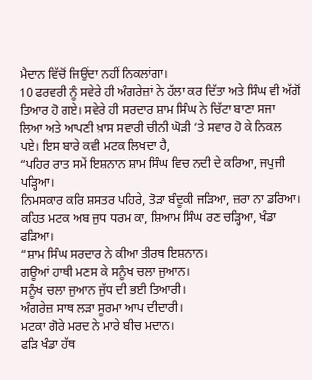ਮੈਦਾਨ ਵਿੱਚੋਂ ਜਿਉਂਦਾ ਨਹੀਂ ਨਿਕਲਾਂਗਾ।
10 ਫਰਵਰੀ ਨੂੰ ਸਵੇਰੇ ਹੀ ਅੰਗਰੇਜ਼ਾਂ ਨੇ ਹੱਲਾ ਕਰ ਦਿੱਤਾ ਅਤੇ ਸਿੰਘ ਵੀ ਅੱਗੋਂ ਤਿਆਰ ਹੋ ਗਏ। ਸਵੇਰੇ ਹੀ ਸਰਦਾਰ ਸ਼ਾਮ ਸਿੰਘ ਨੇ ਚਿੱਟਾ ਬਾਣਾ ਸਜਾ ਲਿਆ ਅਤੇ ਆਪਣੀ ਖ਼ਾਸ ਸਵਾਰੀ ਚੀਨੀ ਘੋੜੀ ‘ਤੇ ਸਵਾਰ ਹੋ ਕੇ ਨਿਕਲ ਪਏ। ਇਸ ਬਾਰੇ ਕਵੀ ਮਟਕ ਲਿਖਦਾ ਹੈ,
“ਪਹਿਰ ਰਾਤ ਸਮੇਂ ਇਸ਼ਨਾਨ ਸ਼ਾਮ ਸਿੰਘ ਵਿਚ ਨਦੀ ਦੇ ਕਰਿਆ, ਜਪੁਜੀ ਪੜ੍ਹਿਆ।
ਨਿਮਸਕਾਰ ਕਰਿ ਸ਼ਸਤਰ ਪਹਿਰੇ, ਤੋੜਾ ਬੰਦੂਕੀ ਜੜਿਆ, ਜ਼ਰਾ ਨਾ ਡਰਿਆ।
ਕਹਿਤ ਮਟਕ ਅਬ ਜੁਧ ਧਰਮ ਕਾ, ਸ਼ਿਆਮ ਸਿੰਘ ਰਣ ਚੜ੍ਹਿਆ, ਖੰਡਾ ਫੜਿਆ।
“ਸ਼ਾਮ ਸਿੰਘ ਸਰਦਾਰ ਨੇ ਕੀਆ ਤੀਰਥ ਇਸ਼ਨਾਨ।
ਗਊਆਂ ਹਾਥੀ ਮਣਸ ਕੇ ਸਨੂੰਖ ਚਲਾ ਜੁਆਨ।
ਸਨੂੰਖ ਚਲਾ ਜੁਆਨ ਜੁੱਧ ਦੀ ਭਈ ਤਿਆਰੀ।
ਅੰਗਰੇਜ਼ ਸਾਥ ਲੜਾ ਸੂਰਮਾ ਆਪ ਦੀਦਾਰੀ।
ਮਟਕਾ ਗੋਰੇ ਮਰਦ ਨੇ ਮਾਰੇ ਬੀਚ ਮਦਾਨ।
ਫੜਿ ਖੰਡਾ ਹੱਥ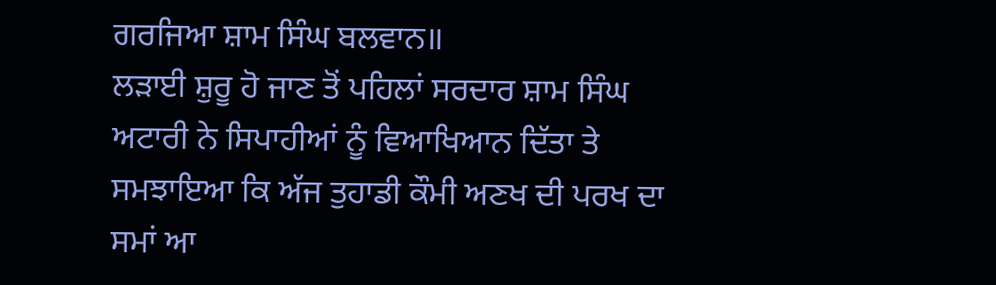ਗਰਜਿਆ ਸ਼ਾਮ ਸਿੰਘ ਬਲਵਾਨ॥
ਲੜਾਈ ਸ਼ੁਰੂ ਹੋ ਜਾਣ ਤੋਂ ਪਹਿਲਾਂ ਸਰਦਾਰ ਸ਼ਾਮ ਸਿੰਘ ਅਟਾਰੀ ਨੇ ਸਿਪਾਹੀਆਂ ਨੂੰ ਵਿਆਖਿਆਨ ਦਿੱਤਾ ਤੇ ਸਮਝਾਇਆ ਕਿ ਅੱਜ ਤੁਹਾਡੀ ਕੌਮੀ ਅਣਖ ਦੀ ਪਰਖ ਦਾ ਸਮਾਂ ਆ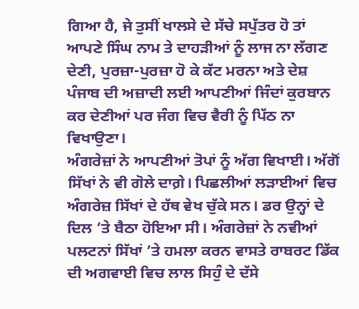ਗਿਆ ਹੈ, ਜੇ ਤੁਸੀਂ ਖਾਲਸੇ ਦੇ ਸੱਚੇ ਸਪੁੱਤਰ ਹੋ ਤਾਂ ਆਪਣੇ ਸਿੰਘ ਨਾਮ ਤੇ ਦਾਹੜੀਆਂ ਨੂੰ ਲਾਜ ਨਾ ਲੱਗਣ ਦੇਣੀ, ਪੁਰਜ਼ਾ-ਪੁਰਜ਼ਾ ਹੋ ਕੇ ਕੱਟ ਮਰਨਾ ਅਤੇ ਦੇਸ਼ ਪੰਜਾਬ ਦੀ ਅਜ਼ਾਦੀ ਲਈ ਆਪਣੀਆਂ ਜਿੰਦਾਂ ਕੁਰਬਾਨ ਕਰ ਦੇਣੀਆਂ ਪਰ ਜੰਗ ਵਿਚ ਵੈਰੀ ਨੂੰ ਪਿੱਠ ਨਾ ਵਿਖਾਉਣਾ।
ਅੰਗਰੇਜ਼ਾਂ ਨੇ ਆਪਣੀਆਂ ਤੋਪਾਂ ਨੂੰ ਅੱਗ ਵਿਖਾਈ। ਅੱਗੋਂ ਸਿੱਖਾਂ ਨੇ ਵੀ ਗੋਲੇ ਦਾਗ਼ੇ। ਪਿਛਲੀਆਂ ਲੜਾਈਆਂ ਵਿਚ ਅੰਗਰੇਜ਼ ਸਿੱਖਾਂ ਦੇ ਹੱਥ ਵੇਖ ਚੁੱਕੇ ਸਨ। ਡਰ ਉਨ੍ਹਾਂ ਦੇ ਦਿਲ ’ਤੇ ਬੈਠਾ ਹੋਇਆ ਸੀ। ਅੰਗਰੇਜ਼ਾਂ ਨੇ ਨਵੀਆਂ ਪਲਟਨਾਂ ਸਿੱਖਾਂ ’ਤੇ ਹਮਲਾ ਕਰਨ ਵਾਸਤੇ ਰਾਬਰਟ ਡਿੱਕ ਦੀ ਅਗਵਾਈ ਵਿਚ ਲਾਲ ਸਿਹੁੰ ਦੇ ਦੱਸੇ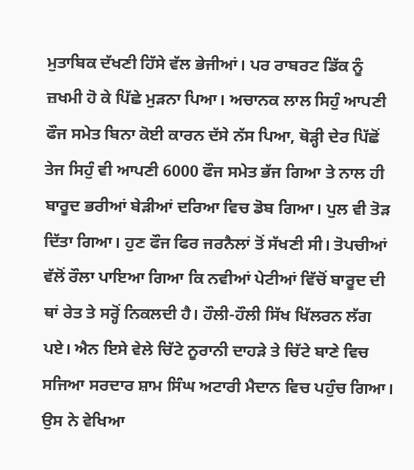ਮੁਤਾਬਿਕ ਦੱਖਣੀ ਹਿੱਸੇ ਵੱਲ ਭੇਜੀਆਂ। ਪਰ ਰਾਬਰਟ ਡਿੱਕ ਨੂੰ ਜ਼ਖਮੀ ਹੋ ਕੇ ਪਿੱਛੇ ਮੁੜਨਾ ਪਿਆ। ਅਚਾਨਕ ਲਾਲ ਸਿਹੁੰ ਆਪਣੀ ਫੌਜ ਸਮੇਤ ਬਿਨਾ ਕੋਈ ਕਾਰਨ ਦੱਸੇ ਨੱਸ ਪਿਆ, ਥੋੜ੍ਹੀ ਦੇਰ ਪਿੱਛੋਂ ਤੇਜ ਸਿਹੁੰ ਵੀ ਆਪਣੀ 6000 ਫੌਜ ਸਮੇਤ ਭੱਜ ਗਿਆ ਤੇ ਨਾਲ ਹੀ ਬਾਰੂਦ ਭਰੀਆਂ ਬੇੜੀਆਂ ਦਰਿਆ ਵਿਚ ਡੋਬ ਗਿਆ। ਪੁਲ ਵੀ ਤੋੜ ਦਿੱਤਾ ਗਿਆ। ਹੁਣ ਫੌਜ ਫਿਰ ਜਰਨੈਲਾਂ ਤੋਂ ਸੱਖਣੀ ਸੀ। ਤੋਪਚੀਆਂ ਵੱਲੋਂ ਰੌਲਾ ਪਾਇਆ ਗਿਆ ਕਿ ਨਵੀਆਂ ਪੇਟੀਆਂ ਵਿੱਚੋਂ ਬਾਰੂਦ ਦੀ ਥਾਂ ਰੇਤ ਤੇ ਸਰ੍ਹੋਂ ਨਿਕਲਦੀ ਹੈ। ਹੌਲੀ-ਹੌਲੀ ਸਿੱਖ ਖਿੱਲਰਨ ਲੱਗ ਪਏ। ਐਨ ਇਸੇ ਵੇਲੇ ਚਿੱਟੇ ਨੂਰਾਨੀ ਦਾਹੜੇ ਤੇ ਚਿੱਟੇ ਬਾਣੇ ਵਿਚ ਸਜਿਆ ਸਰਦਾਰ ਸ਼ਾਮ ਸਿੰਘ ਅਟਾਰੀ ਮੈਦਾਨ ਵਿਚ ਪਹੁੰਚ ਗਿਆ। ਉਸ ਨੇ ਵੇਖਿਆ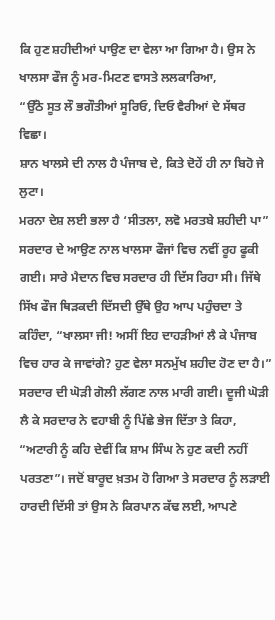ਕਿ ਹੁਣ ਸ਼ਹੀਦੀਆਂ ਪਾਉਣ ਦਾ ਵੇਲਾ ਆ ਗਿਆ ਹੈ। ਉਸ ਨੇ ਖਾਲਸਾ ਫੌਜ ਨੂੰ ਮਰ-ਮਿਟਣ ਵਾਸਤੇ ਲਲਕਾਰਿਆ,
“ਉੱਠੋ ਸੂਤ ਲੌ ਭਗੌਤੀਆਂ ਸੂਰਿਓ, ਦਿਓ ਵੈਰੀਆਂ ਦੇ ਸੱਥਰ ਵਿਛਾ।
ਸ਼ਾਨ ਖਾਲਸੇ ਦੀ ਨਾਲ ਹੈ ਪੰਜਾਬ ਦੇ, ਕਿਤੇ ਦੋਹੇਂ ਹੀ ਨਾ ਬਿਹੋ ਜੇ ਲੁਟਾ।
ਮਰਨਾ ਦੇਸ਼ ਲਈ ਭਲਾ ਹੈ ‘ਸੀਤਲਾ, ਲਵੋ ਮਰਤਬੇ ਸ਼ਹੀਦੀ ਪਾ”
ਸਰਦਾਰ ਦੇ ਆਉਣ ਨਾਲ ਖਾਲਸਾ ਫੌਜਾਂ ਵਿਚ ਨਵੀਂ ਰੂਹ ਫੂਕੀ ਗਈ। ਸਾਰੇ ਮੈਦਾਨ ਵਿਚ ਸਰਦਾਰ ਹੀ ਦਿੱਸ ਰਿਹਾ ਸੀ। ਜਿੱਥੇ ਸਿੱਖ ਫੌਜ ਥਿੜਕਦੀ ਦਿੱਸਦੀ ਉੱਥੇ ਉਹ ਆਪ ਪਹੁੰਚਦਾ ਤੇ ਕਹਿੰਦਾ, “ਖਾਲਸਾ ਜੀ! ਅਸੀਂ ਇਹ ਦਾਹੜੀਆਂ ਲੈ ਕੇ ਪੰਜਾਬ ਵਿਚ ਹਾਰ ਕੇ ਜਾਵਾਂਗੇ? ਹੁਣ ਵੇਲਾ ਸਨਮੁੱਖ ਸ਼ਹੀਦ ਹੋਣ ਦਾ ਹੈ।” ਸਰਦਾਰ ਦੀ ਘੋੜੀ ਗੋਲੀ ਲੱਗਣ ਨਾਲ ਮਾਰੀ ਗਈ। ਦੂਜੀ ਘੋੜੀ ਲੈ ਕੇ ਸਰਦਾਰ ਨੇ ਵਹਾਬੀ ਨੂੰ ਪਿੱਛੇ ਭੇਜ ਦਿੱਤਾ ਤੇ ਕਿਹਾ, “ਅਟਾਰੀ ਨੂੰ ਕਹਿ ਦੇਵੀਂ ਕਿ ਸ਼ਾਮ ਸਿੰਘ ਨੇ ਹੁਣ ਕਦੀ ਨਹੀਂ ਪਰਤਣਾ”। ਜਦੋਂ ਬਾਰੂਦ ਖ਼ਤਮ ਹੋ ਗਿਆ ਤੇ ਸਰਦਾਰ ਨੂੰ ਲੜਾਈ ਹਾਰਦੀ ਦਿੱਸੀ ਤਾਂ ਉਸ ਨੇ ਕਿਰਪਾਨ ਕੱਢ ਲਈ, ਆਪਣੇ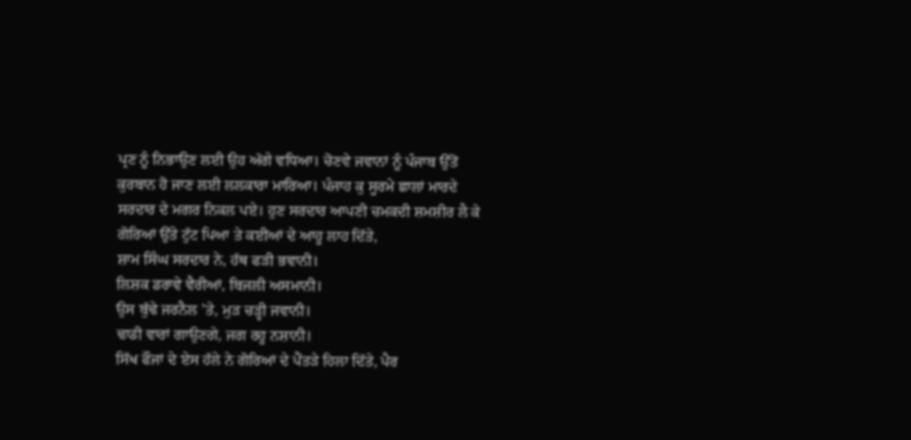ਪ੍ਰਣ ਨੂੰ ਨਿਭਾਉਣ ਲਈ ਉਹ ਅੱਗੇ ਵਧਿਆ। ਚੋਣਵੇ ਜਵਾਨਾਂ ਨੂੰ ਪੰਜਾਬ ਉੱਤੋਂ ਕੁਰਬਾਨ ਹੋ ਜਾਣ ਲਈ ਲਲਕਾਰਾ ਮਾਰਿਆ। ਪੰਜਾਹ ਕੁ ਸੂਰਮੇ ਛਾਲਾਂ ਮਾਰਦੇ ਸਰਦਾਰ ਦੇ ਮਗਰ ਨਿਕਲ ਪਏ। ਹੁਣ ਸਰਦਾਰ ਆਪਣੀ ਚਮਕਦੀ ਸ਼ਮਸ਼ੀਰ ਲੈ ਕੇ ਗੋਰਿਆਂ ਉੱਤੇ ਟੁੱਟ ਪਿਆ ਤੇ ਕਈਆਂ ਦੇ ਆਹੂ ਲਾਹ ਦਿੱਤੇ,
ਸ਼ਾਮ ਸਿੰਘ ਸਰਦਾਰ ਨੇ, ਹੱਥ ਫੜੀ ਭਵਾਨੀ।
ਲਿਸ਼ਕ ਡਰਾਵੇ ਵੈਰੀਆਂ, ਬਿਜਲੀ ਅਸਮਾਨੀ।
ਉਸ ਬੁੱਢੇ ਜਰਨੈਲ ’ਤੇ, ਮੁੜ ਚੜ੍ਹੀ ਜਵਾਨੀ।
ਢਾਡੀ ਵਾਰਾਂ ਗਾਉਣਗੇ, ਜਗ ਰਹੂ ਨਸ਼ਾਨੀ।
ਸਿੱਖ ਫੌਜਾਂ ਦੇ ਏਸ ਹੱਲੇ ਨੇ ਗੋਰਿਆਂ ਦੇ ਪੈਂਤੜੇ ਹਿਲਾ ਦਿੱਤੇ, ਪੈਰ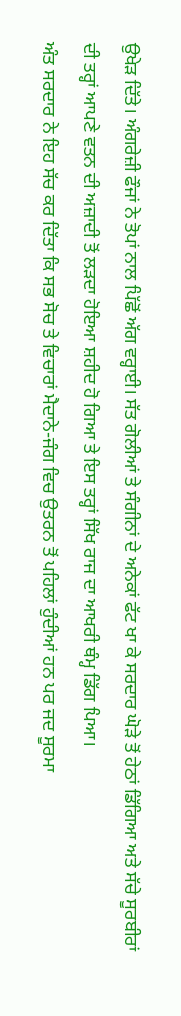ਉਖੇੜ ਦਿੱਤੇ। ਅੰਗਰੇਜ਼ੀ ਫੌਜਾਂ ਨੇ ਤੋਪਾਂ ਨਾਲ ਪਿੱਛੋਂ ਅੱਗ ਵਰ੍ਹਾਈ। ਸੱਤ ਗੋਲੀਆਂ ਤੇ ਸੰਗੀਨਾਂ ਦੇ ਅਨੇਕਾਂ ਫੱਟ ਖਾ ਕੇ ਸਰਦਾਰ ਘੋੜੇ ਤੋਂ ਹੇਠਾਂ ਡਿੱਗਿਆ ਅਤੇ ਸੱਚੇ ਸੂਰਬੀਰਾਂ ਦੀ ਤਰ੍ਹਾਂ ਆਪਣੇ ਵਤਨ ਦੀ ਅਜ਼ਾਦੀ ਤੋਂ ਲੜਦਾ ਹੋਇਆ ਸ਼ਹੀਦ ਹੋ ਗਿਆ ਤੇ ਇਸ ਤਰ੍ਹਾਂ ਸਿੱਖ ਰਾਜ ਦਾ ਆਖਰੀ ਥੰਮ੍ਹ ਡਿੱਗ ਪਿਆ।
ਅੰਤ ਸਰਦਾਰ ਨੇ ਇਹ ਸੱਚ ਕਰ ਦਿੱਤਾ ਕਿ ਸਭ ਸੋਚ ਤੇ ਵਿਚਾਰਾਂ ਮੈਦਾਨੇ-ਜੰਗ ਵਿਚ ਉਤਰਨ ਤੋਂ ਪਹਿਲਾਂ ਹੁੰਦੀਆਂ ਹਨ ਪਰ ਜਦ ਸੂਰਮਾ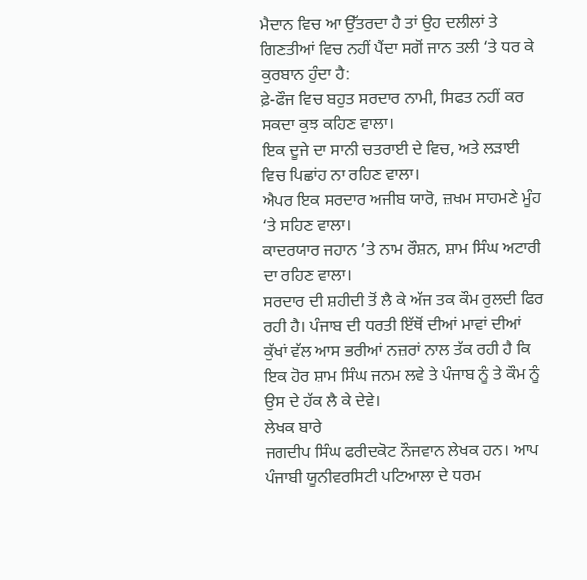ਮੈਦਾਨ ਵਿਚ ਆ ਉੱਤਰਦਾ ਹੈ ਤਾਂ ਉਹ ਦਲੀਲਾਂ ਤੇ ਗਿਣਤੀਆਂ ਵਿਚ ਨਹੀਂ ਪੈਂਦਾ ਸਗੋਂ ਜਾਨ ਤਲੀ ‘ਤੇ ਧਰ ਕੇ ਕੁਰਬਾਨ ਹੁੰਦਾ ਹੈ:
ਫ਼ੇ-ਫੌਜ ਵਿਚ ਬਹੁਤ ਸਰਦਾਰ ਨਾਮੀ, ਸਿਫਤ ਨਹੀਂ ਕਰ ਸਕਦਾ ਕੁਝ ਕਹਿਣ ਵਾਲਾ।
ਇਕ ਦੂਜੇ ਦਾ ਸਾਨੀ ਚਤਰਾਈ ਦੇ ਵਿਚ, ਅਤੇ ਲੜਾਈ ਵਿਚ ਪਿਛਾਂਹ ਨਾ ਰਹਿਣ ਵਾਲਾ।
ਐਪਰ ਇਕ ਸਰਦਾਰ ਅਜੀਬ ਯਾਰੋ, ਜ਼ਖਮ ਸਾਹਮਣੇ ਮੂੰਹ ‘ਤੇ ਸਹਿਣ ਵਾਲਾ।
ਕਾਦਰਯਾਰ ਜਹਾਨ ’ਤੇ ਨਾਮ ਰੌਸ਼ਨ, ਸ਼ਾਮ ਸਿੰਘ ਅਟਾਰੀ ਦਾ ਰਹਿਣ ਵਾਲਾ।
ਸਰਦਾਰ ਦੀ ਸ਼ਹੀਦੀ ਤੋਂ ਲੈ ਕੇ ਅੱਜ ਤਕ ਕੌਮ ਰੁਲਦੀ ਫਿਰ ਰਹੀ ਹੈ। ਪੰਜਾਬ ਦੀ ਧਰਤੀ ਇੱਥੋਂ ਦੀਆਂ ਮਾਵਾਂ ਦੀਆਂ ਕੁੱਖਾਂ ਵੱਲ ਆਸ ਭਰੀਆਂ ਨਜ਼ਰਾਂ ਨਾਲ ਤੱਕ ਰਹੀ ਹੈ ਕਿ ਇਕ ਹੋਰ ਸ਼ਾਮ ਸਿੰਘ ਜਨਮ ਲਵੇ ਤੇ ਪੰਜਾਬ ਨੂੰ ਤੇ ਕੌਮ ਨੂੰ ਉਸ ਦੇ ਹੱਕ ਲੈ ਕੇ ਦੇਵੇ।
ਲੇਖਕ ਬਾਰੇ
ਜਗਦੀਪ ਸਿੰਘ ਫਰੀਦਕੋਟ ਨੌਜਵਾਨ ਲੇਖਕ ਹਨ। ਆਪ ਪੰਜਾਬੀ ਯੂਨੀਵਰਸਿਟੀ ਪਟਿਆਲਾ ਦੇ ਧਰਮ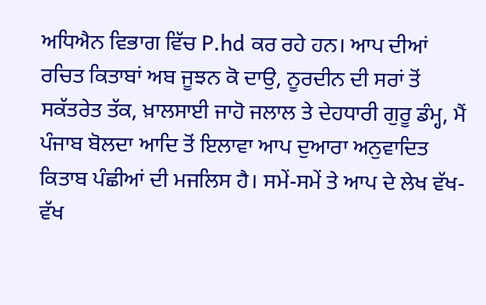ਅਧਿਐਨ ਵਿਭਾਗ ਵਿੱਚ P.hd ਕਰ ਰਹੇ ਹਨ। ਆਪ ਦੀਆਂ ਰਚਿਤ ਕਿਤਾਬਾਂ ਅਬ ਜੂਝਨ ਕੋ ਦਾਉ, ਨੂਰਦੀਨ ਦੀ ਸਰਾਂ ਤੋਂ ਸਕੱਤਰੇਤ ਤੱਕ, ਖ਼ਾਲਸਾਈ ਜਾਹੋ ਜਲਾਲ ਤੇ ਦੇਹਧਾਰੀ ਗੁਰੂ ਡੰਮ੍ਹ, ਮੈਂ ਪੰਜਾਬ ਬੋਲਦਾ ਆਦਿ ਤੋਂ ਇਲਾਵਾ ਆਪ ਦੁਆਰਾ ਅਨੁਵਾਦਿਤ ਕਿਤਾਬ ਪੰਛੀਆਂ ਦੀ ਮਜਲਿਸ ਹੈ। ਸਮੇਂ-ਸਮੇਂ ਤੇ ਆਪ ਦੇ ਲੇਖ ਵੱਖ-ਵੱਖ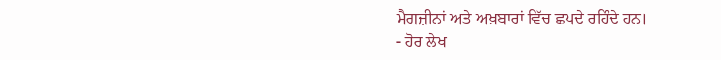ਮੈਗਜ਼ੀਨਾਂ ਅਤੇ ਅਖ਼ਬਾਰਾਂ ਵਿੱਚ ਛਪਦੇ ਰਹਿੰਦੇ ਹਨ।
- ਹੋਰ ਲੇਖ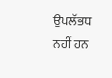ਉਪਲੱਭਧ ਨਹੀਂ ਹਨ